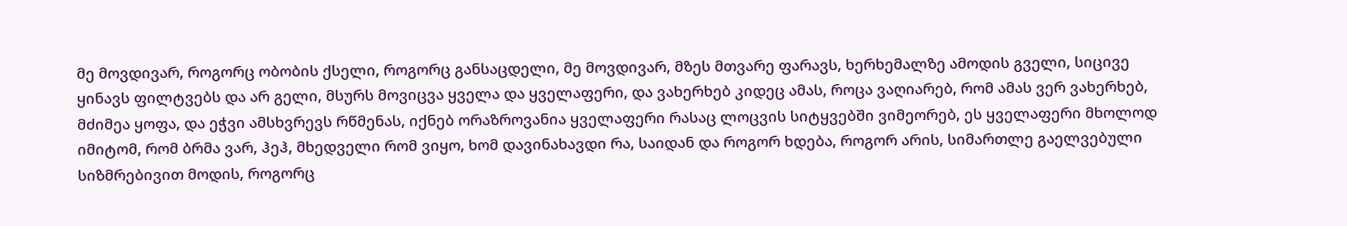მე მოვდივარ, როგორც ობობის ქსელი, როგორც განსაცდელი, მე მოვდივარ, მზეს მთვარე ფარავს, ხერხემალზე ამოდის გველი, სიცივე ყინავს ფილტვებს და არ გელი, მსურს მოვიცვა ყველა და ყველაფერი, და ვახერხებ კიდეც ამას, როცა ვაღიარებ, რომ ამას ვერ ვახერხებ, მძიმეა ყოფა, და ეჭვი ამსხვრევს რწმენას, იქნებ ორაზროვანია ყველაფერი რასაც ლოცვის სიტყვებში ვიმეორებ, ეს ყველაფერი მხოლოდ იმიტომ, რომ ბრმა ვარ, ჰეჰ, მხედველი რომ ვიყო, ხომ დავინახავდი რა, საიდან და როგორ ხდება, როგორ არის, სიმართლე გაელვებული სიზმრებივით მოდის, როგორც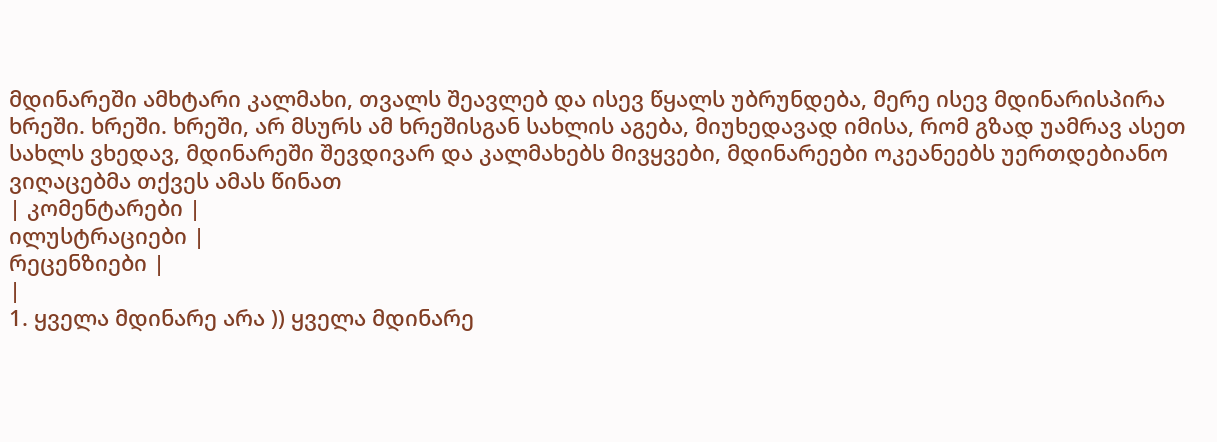მდინარეში ამხტარი კალმახი, თვალს შეავლებ და ისევ წყალს უბრუნდება, მერე ისევ მდინარისპირა ხრეში. ხრეში. ხრეში, არ მსურს ამ ხრეშისგან სახლის აგება, მიუხედავად იმისა, რომ გზად უამრავ ასეთ სახლს ვხედავ, მდინარეში შევდივარ და კალმახებს მივყვები, მდინარეები ოკეანეებს უერთდებიანო ვიღაცებმა თქვეს ამას წინათ
| კომენტარები |
ილუსტრაციები |
რეცენზიები |
|
1. ყველა მდინარე არა )) ყველა მდინარე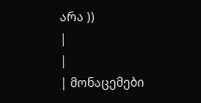არა ))
|
|
| მონაცემები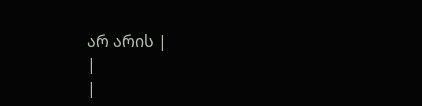არ არის |
|
|